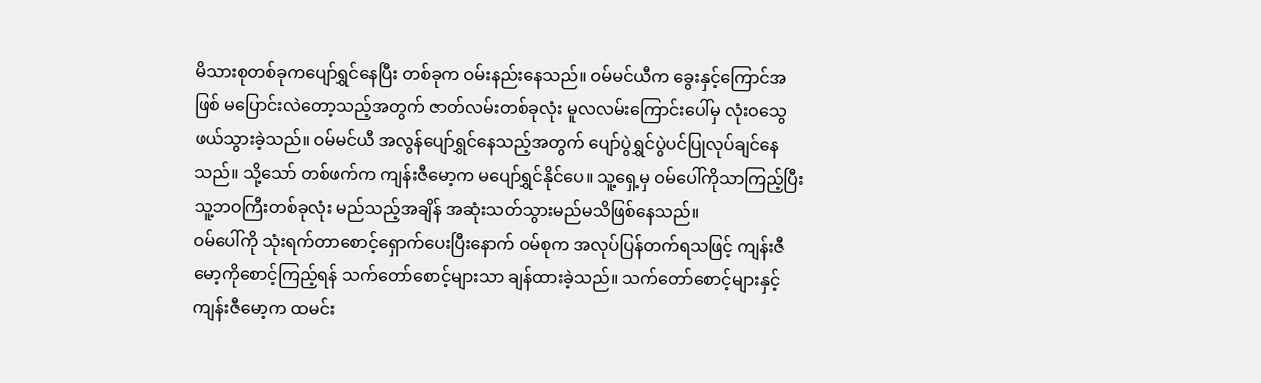မိသားစုတစ်ခုကပျော်ရွှင်နေပြီး တစ်ခုက ဝမ်းနည်းနေသည်။ ဝမ်မင်ယီက ခွေးနှင့်ကြောင်အဖြစ် မပြောင်းလဲတော့သည့်အတွက် ဇာတ်လမ်းတစ်ခုလုံး မူလလမ်းကြောင်းပေါ်မှ လုံးဝသွေဖယ်သွားခဲ့သည်။ ဝမ်မင်ယီ အလွန်ပျော်ရွှင်နေသည့်အတွက် ပျော်ပွဲရွှင်ပွဲပင်ပြုလုပ်ချင်နေသည်။ သို့သော် တစ်ဖက်က ကျန်းဇီမော့က မပျော်ရွှင်နိုင်ပေ။ သူ့ရှေ့မှ ဝမ်ပေါ်ကိုသာကြည့်ပြီး သူ့ဘဝကြီးတစ်ခုလုံး မည်သည့်အချိန် အဆုံးသတ်သွားမည်မသိဖြစ်နေသည်။
ဝမ်ပေါ်ကို သုံးရက်တာစောင့်ရှောက်ပေးပြီးနောက် ဝမ်စုက အလုပ်ပြန်တက်ရသဖြင့် ကျန်းဇီမော့ကိုစောင့်ကြည့်ရန် သက်တော်စောင့်များသာ ချန်ထားခဲ့သည်။ သက်တော်စောင့်များနှင့် ကျန်းဇီမော့က ထမင်း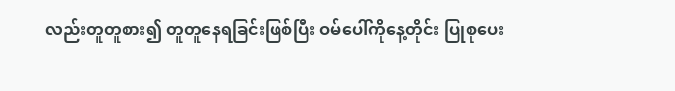လည်းတူတူစား၍ တူတူနေရခြင်းဖြစ်ပြီး ဝမ်ပေါ်ကိုနေ့တိုင်း ပြုစုပေး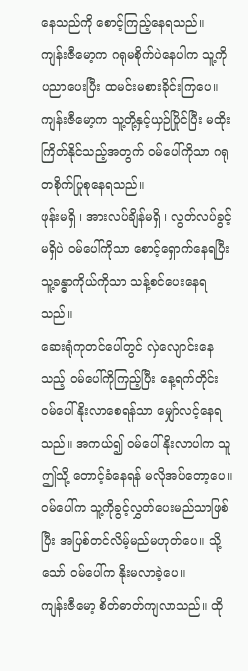နေသည်ကို စောင့်ကြည့်နေရသည်။ ကျန်းဇီမော့က ဂရုမစိုက်ပဲနေပါက သူ့ကိုပညာပေးပြီး ထမင်းမစားခိုင်းကြပေ။
ကျန်းဇီမော့က သူ့တို့နှင့်ယှဉ်ပြိုင်ပြီး မထိုးကြိတ်နိုင်သည့်အတွက် ဝမ်ပေါ်ကိုသာ ဂရုတစိုက်ပြုစုနေရသည်။
ဖုန်းမရှိ ၊ အားလပ်ချိန်မရှိ ၊ လွတ်လပ်ခွင့်မရှိပဲ ဝမ်ပေါ်ကိုသာ စောင့်ရှောက်နေရပြီး သူ့ခန္ဓာကိုယ်ကိုသာ သန့်စင်ပေးနေရသည်။
ဆေးရုံကုတင်ပေါ်တွင် လှဲလျောင်းနေသည့် ဝမ်ပေါ်ကိုကြည့်ပြီး နေ့ရက်တိုင်း ဝမ်ပေါ်နိုးလာစေရန်သာ မျှော်လင့်နေရသည်။ အကယ်၍ ဝမ်ပေါ်နိုးလာပါက သူဤသို့ တောင့်ခံနေရန် မလိုအပ်တော့ပေ။ ဝမ်ပေါ်က သူ့ကိုခွင့်လွှတ်ပေးမည်သာဖြစ်ပြီး အပြစ်တင်လိမ့်မည်မဟုတ်ပေ။ သို့သော် ဝမ်ပေါ်က နိုးမလာခဲ့ပေ။
ကျန်းဇီမော့ စိတ်ဓာတ်ကျလာသည်။ ထို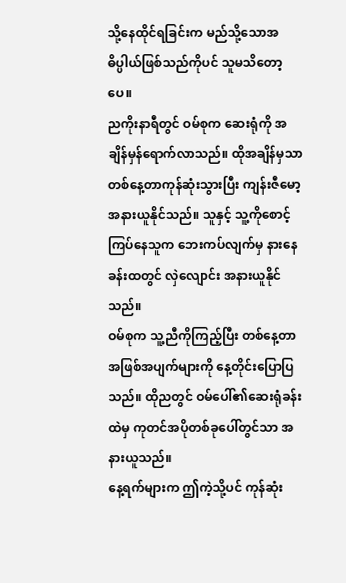သို့နေထိုင်ရခြင်းက မည်သို့သောအဓိပ္ပါယ်ဖြစ်သည်ကိုပင် သူမသိတော့ပေ။
ညကိုးနာရီတွင် ဝမ်စုက ဆေးရုံကို အချိန်မှန်ရောက်လာသည်။ ထိုအချိန်မှသာ တစ်နေ့တာကုန်ဆုံးသွားပြီး ကျန်းဇီမော့ အနားယူနိုင်သည်။ သူနှင့် သူ့ကိုစောင့်ကြပ်နေသူက ဘေးကပ်လျက်မှ နားနေခန်းထတွင် လှဲလျောင်း အနားယူနိုင်သည်။
ဝမ်စုက သူ့ညီကိုကြည့်ပြီး တစ်နေ့တာအဖြစ်အပျက်များကို နေ့တိုင်းပြောပြသည်။ ထိုညတွင် ဝမ်ပေါ်၏ဆေးရုံခန်းထဲမှ ကုတင်အပိုတစ်ခုပေါ်တွင်သာ အနားယူသည်။
နေ့ရက်များက ဤကဲ့သို့ပင် ကုန်ဆုံး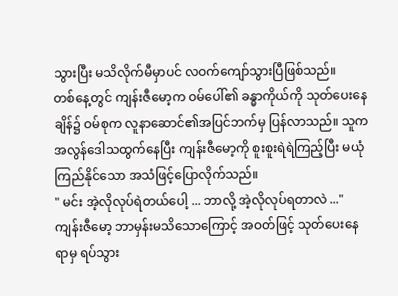သွားပြီး မသိလိုက်မီမှာပင် လဝက်ကျော်သွားပြီဖြစ်သည်။
တစ်နေ့တွင် ကျန်းဇီမော့က ဝမ်ပေါ်၏ ခန္ဓာကိုယ်ကို သုတ်ပေးနေချိန်၌ ဝမ်စုက လူနာဆောင်၏အပြင်ဘက်မှ ပြန်လာသည်။ သူက အလွန်ဒေါသထွက်နေပြီး ကျန်းဇီမော့ကို စူးစူးရဲရဲကြည့်ပြီး မယုံကြည်နိုင်သော အသံဖြင့်ပြောလိုက်သည်။
" မင်း အဲ့လိုလုပ်ရဲတယ်ပေါ့ ... ဘာလို့ အဲ့လိုလုပ်ရတာလဲ ..."
ကျန်းဇီမော့ ဘာမှန်းမသိသောကြောင့် အဝတ်ဖြင့် သုတ်ပေးနေရာမှ ရပ်သွား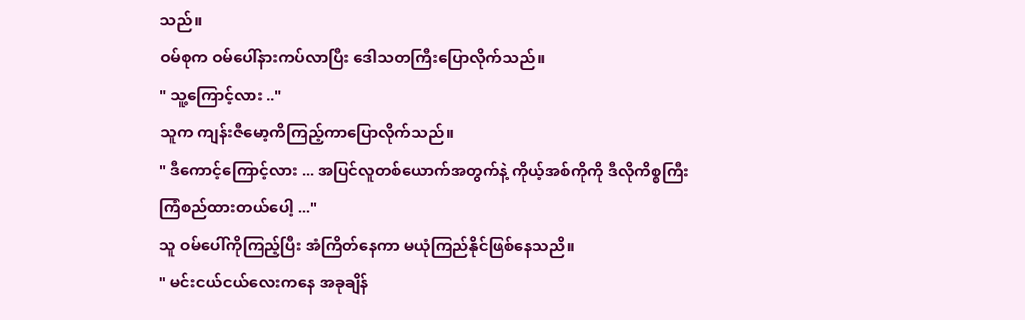သည်။
ဝမ်စုက ဝမ်ပေါ်နားကပ်လာပြီး ဒေါသတကြီးပြောလိုက်သည်။
" သူ့ကြောင့်လား .."
သူက ကျန်းဇီမော့ကိကြည့်ကာပြောလိုက်သည်။
" ဒီကောင့်ကြောင့်လား ... အပြင်လူတစ်ယောက်အတွက်နဲ့ ကိုယ့်အစ်ကိုကို ဒီလိုကိစ္စကြီးကြံစည်ထားတယ်ပေါ့ ..."
သူ ဝမ်ပေါ်ကိုကြည့်ပြီး အံကြိတ်နေကာ မယုံကြည်နိုင်ဖြစ်နေသညိ။
" မင်းငယ်ငယ်လေးကနေ အခုချိန်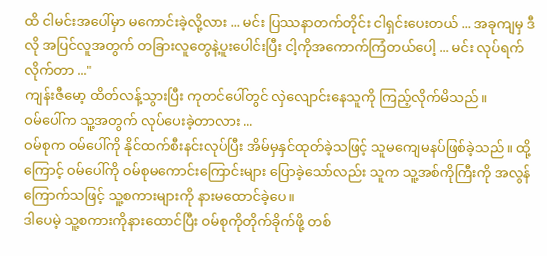ထိ ငါမင်းအပေါ်မှာ မကောင်းခဲ့လို့လား ... မင်း ပြဿနာတက်တိုင်း ငါရှင်းပေးတယ် ... အခုကျမှ ဒီလို အပြင်လူအတွက် တခြားလူတွေနဲ့ပူးပေါင်းပြီး ငါ့ကိုအကောက်ကြံတယ်ပေါ့ ... မင်း လုပ်ရက်လိုက်တာ ..."
ကျန်းဇီမော့ ထိတ်လန့်သွားပြီး ကုတင်ပေါ်တွင် လှဲလျောင်းနေသူကို ကြည့်လိုက်မိသည်။
ဝမ်ပေါ်က သူ့အတွက် လုပ်ပေးခဲ့တာလား ...
ဝမ်စုက ဝမ်ပေါ်ကို နိုင်ထက်စီးနင်းလုပ်ပြီး အိမ်မှနှင်ထုတ်ခဲ့သဖြင့် သူမကျေမနပ်ဖြစ်ခဲ့သည်။ ထို့ကြောင့် ဝမ်ပေါ်ကို ဝမ်စုမကောင်းကြောင်းများ ပြောခဲ့သော်လည်း သူက သူ့အစ်ကိုကြီးကို အလွန်ကြောက်သဖြင့် သူ့စကားများကို နားမထောင်ခဲ့ပေ။
ဒါပေမဲ့ သူ့စကားကိုနားထောင်ပြီး ဝမ်စုကိုတိုက်ခိုက်ဖို့ တစ်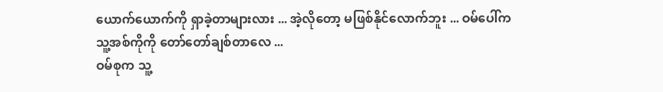ယောက်ယောက်ကို ရှာခဲ့တာများလား ... အဲ့လိုတော့ မဖြစ်နိုင်လောက်ဘူး ... ဝမ်ပေါ်က သူ့အစ်ကိုကို တော်တော်ချစ်တာလေ ...
ဝမ်စုက သူ့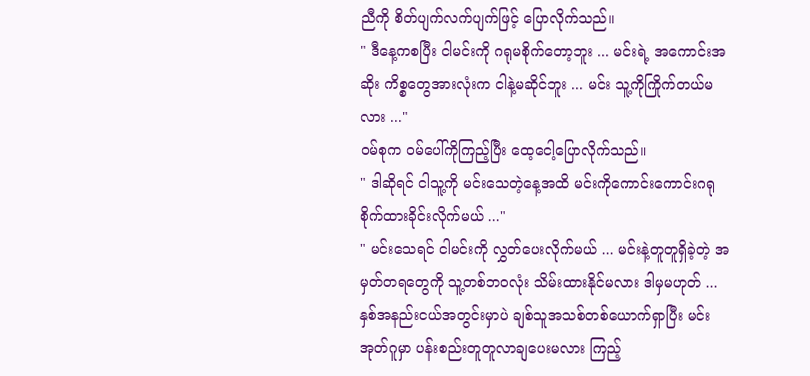ညီကို စိတ်ပျက်လက်ပျက်ဖြင့် ပြောလိုက်သည်။
" ဒီနေ့ကစပြီး ငါမင်းကို ဂရုမစိုက်တော့ဘူး ... မင်းရဲ့ အကောင်းအဆိုး ကိစ္စတွေအားလုံးက ငါနဲ့မဆိုင်ဘူး ... မင်း သူ့ကိုကြိုက်တယ်မလား ..."
ဝမ်စုက ဝမ်ပေါ်ကိုကြည့်ပြီး ထေ့ငေါ့ပြောလိုက်သည်။
" ဒါဆိုရင် ငါသူ့ကို မင်းသေတဲ့နေ့အထိ မင်းကိုကောင်းကောင်းဂရုစိုက်ထားခိုင်းလိုက်မယ် ..."
" မင်းသေရင် ငါမင်းကို လွှတ်ပေးလိုက်မယ် ... မင်းနဲ့တူတူရှိခဲ့တဲ့ အမှတ်တရတွေကို သူ့တစ်ဘဝလုံး သိမ်းထားနိုင်မလား ဒါမှမဟုတ် ... နှစ်အနည်းငယ်အတွင်းမှာပဲ ချစ်သူအသစ်တစ်ယောက်ရှာပြီး မင်းအုတ်ဂူမှာ ပန်းစည်းတူတူလာချပေးမလား ကြည့်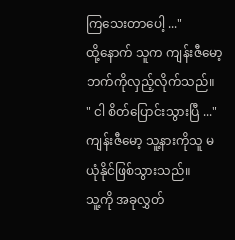ကြသေးတာပေါ့ ..."
ထို့နောက် သူက ကျန်းဇီမော့ဘက်ကိုလှည့်လိုက်သည်။
" ငါ စိတ်ပြောင်းသွားပြီ ..."
ကျန်းဇီမော့ သူ့နားကိုသူ မယုံနိုင်ဖြစ်သွားသည်။
သူ့ကို အခုလွှတ်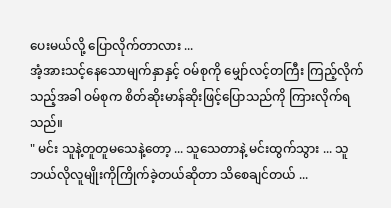ပေးမယ်လို့ ပြောလိုက်တာလား ...
အံ့အားသင့်နေသောမျက်နှာနှင့် ဝမ်စုကို မျှော်လင့်တကြီး ကြည့်လိုက်သည့်အခါ ဝမ်စုက စိတ်ဆိုးမာန်ဆိုးဖြင့်ပြောသည်ကို ကြားလိုက်ရသည်။
" မင်း သူနဲ့တူတူမသေနဲ့တော့ ... သူသေတာနဲ့ မင်းထွက်သွား ... သူ ဘယ်လိုလူမျိုးကိုကြိုက်ခဲ့တယ်ဆိုတာ သိစေချင်တယ် ...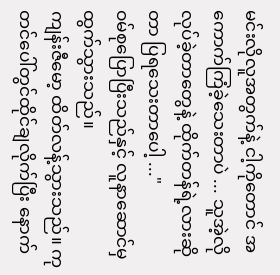မင်းလိုလူအတွက်နဲ့ ငါ့ကိုတောင် အကောက်ကြံခဲ့သေးတာပဲ ... သူအဲ့လိုလုပ်ခဲ့တာတွေနဲ့ ထိုက်တန်ရဲ့လားဆိုတာ ပြရသေးတာပေါ့ ..."
ဝမ်စုပြောပြီးသည်နှင့် လူနာဆောင်မှ ထွက်သွားသည်။
ကျန်းဇီမော့ ထိတ်လန့်သွားသည်။ ကုတင်ပေါ်တွင်ထိုင်ချလိုက်ပြီး နောက်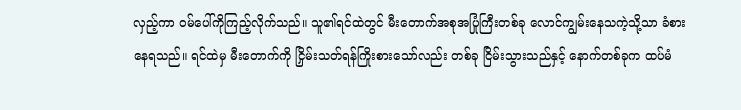လှည့်ကာ ဝမ်ပေါ်ကိုကြည့်လိုက်သည်။ သူ၏ရင်ထဲတွင် မီးတောက်အစုအပြုံကြီးတစ်ခု လောင်ကျွမ်းနေသကဲ့သို့သာ ခံစားနေရသည်။ ရင်ထဲမှ မီးတောက်ကို ငြှိမ်းသတ်ရန်ကြိုးစားသော်လည်း တစ်ခု ငြိမ်းသွားသည်နှင့် နောက်တစ်ခုက ထပ်မံ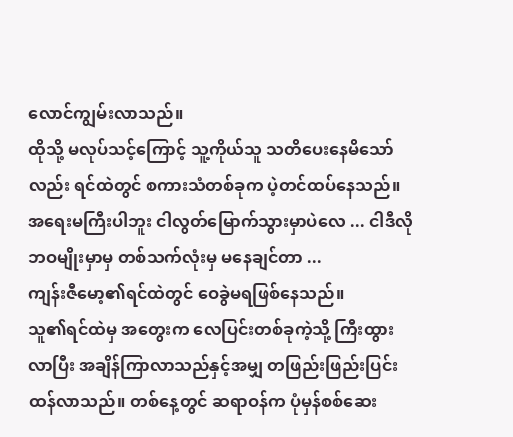လောင်ကျွမ်းလာသည်။
ထိုသို့ မလုပ်သင့်ကြောင့် သူ့ကိုယ်သူ သတိပေးနေမိသော်လည်း ရင်ထဲတွင် စကားသံတစ်ခုက ပဲ့တင်ထပ်နေသည်။
အရေးမကြီးပါဘူး ငါလွတ်မြောက်သွားမှာပဲလေ ... ငါဒီလို ဘဝမျိုးမှာမှ တစ်သက်လုံးမှ မနေချင်တာ ...
ကျန်းဇီမော့၏ရင်ထဲတွင် ဝေခွဲမရဖြစ်နေသည်။
သူ၏ရင်ထဲမှ အတွေးက လေပြင်းတစ်ခုကဲ့သို့ ကြီးထွားလာပြီး အချိန်ကြာလာသည်နှင့်အမျှ တဖြည်းဖြည်းပြင်းထန်လာသည်။ တစ်နေ့တွင် ဆရာဝန်က ပုံမှန်စစ်ဆေး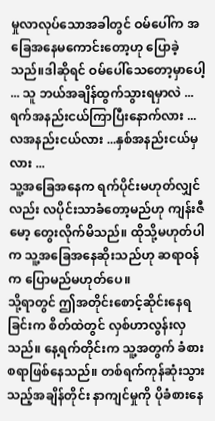မှုလာလုပ်သောအခါတွင် ဝမ်ပေါ်က အခြေအနေမကောင်းတော့ဟု ပြောခဲ့သည်။ဒါဆိုရင် ဝမ်ပေါ်သေတော့မှာပေါ့ ... သူ ဘယ်အချိန်ထွက်သွားရမှာလဲ ... ရက်အနည်းငယ်ကြာပြီးနောက်လား ... လအနည်းငယ်လား ...နှစ်အနည်းငယ်မှလား ...
သူ့အခြေအနေက ရက်ပိုင်းမဟုတ်လျှင်လည်း လပိုင်းသာခံတော့မည်ဟု ကျန်းဇီမော့ တွေးလိုက်မိသည်။ ထိုသို့မဟုတ်ပါက သူ့အခြေအနေဆိုးသည်ဟု ဆရာဝန်က ပြောမည်မဟုတ်ပေ။
သို့ရာတွင် ဤအတိုင်းစောင့်ဆိုင်းနေရခြင်းက စိတ်ထဲတွင် လှစ်ဟာလွန်းလှသည်။ နေ့ရက်တိုင်းက သူ့အတွက် ခံစားစရာဖြစ်နေသည်။ တစ်ရက်ကုန်ဆုံးသွားသည့်အချိန်တိုင်း နာကျင်မှုကို ပိုခံစားနေ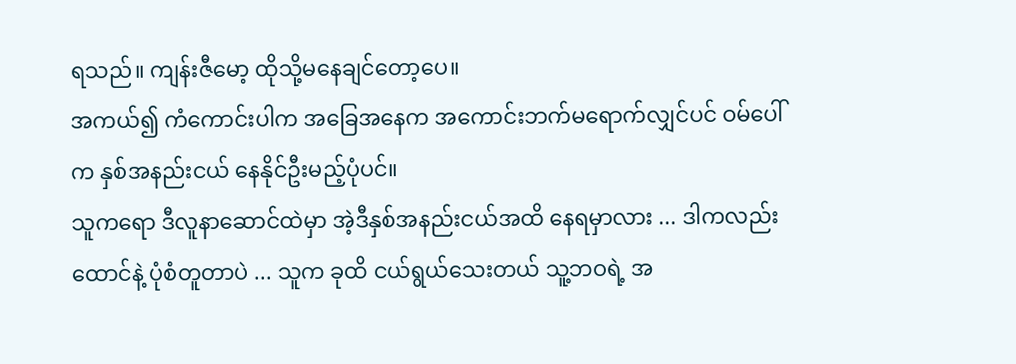ရသည်။ ကျန်းဇီမော့ ထိုသို့မနေချင်တော့ပေ။
အကယ်၍ ကံကောင်းပါက အခြေအနေက အကောင်းဘက်မရောက်လျှင်ပင် ဝမ်ပေါ်က နှစ်အနည်းငယ် နေနိုင်ဦးမည့်ပုံပင်။
သူကရော ဒီလူနာဆောင်ထဲမှာ အဲ့ဒီနှစ်အနည်းငယ်အထိ နေရမှာလား ... ဒါကလည်း ထောင်နဲ့ ပုံစံတူတာပဲ ... သူက ခုထိ ငယ်ရွယ်သေးတယ် သူ့ဘဝရဲ့ အ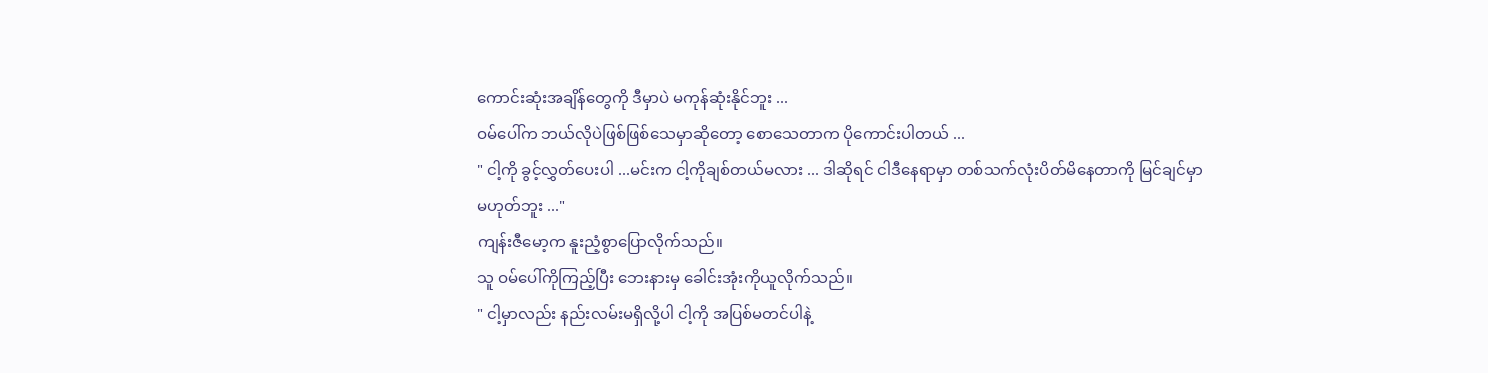ကောင်းဆုံးအချိန်တွေကို ဒီမှာပဲ မကုန်ဆုံးနိုင်ဘူး ...
ဝမ်ပေါ်က ဘယ်လိုပဲဖြစ်ဖြစ်သေမှာဆိုတော့ စောသေတာက ပိုကောင်းပါတယ် ...
" ငါ့ကို ခွင့်လွှတ်ပေးပါ ...မင်းက ငါ့ကိုချစ်တယ်မလား ... ဒါဆိုရင် ငါဒီနေရာမှာ တစ်သက်လုံးပိတ်မိနေတာကို မြင်ချင်မှာ မဟုတ်ဘူး ..."
ကျန်းဇီမော့က နူးညံ့စွာပြောလိုက်သည်။
သူ ဝမ်ပေါ်ကိုကြည့်ပြီး ဘေးနားမှ ခေါင်းအုံးကိုယူလိုက်သည်။
" ငါ့မှာလည်း နည်းလမ်းမရှိလို့ပါ ငါ့ကို အပြစ်မတင်ပါနဲ့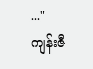..."
ကျန်းဇီ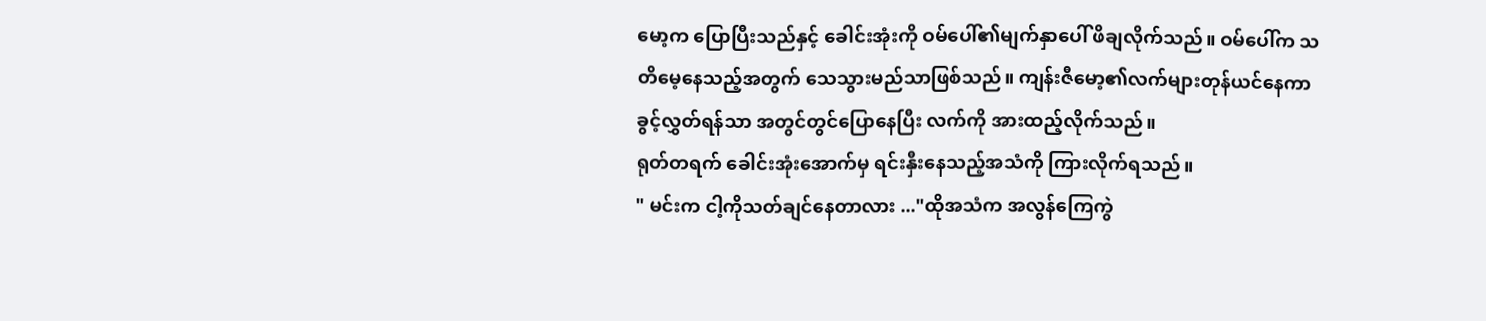မော့က ပြောပြီးသည်နှင့် ခေါင်းအုံးကို ဝမ်ပေါ်၏မျက်နှာပေါ် ဖိချလိုက်သည်။ ဝမ်ပေါ်က သတိမေ့နေသည့်အတွက် သေသွားမည်သာဖြစ်သည်။ ကျန်းဇီမော့၏လက်များတုန်ယင်နေကာ ခွင့်လွှတ်ရန်သာ အတွင်တွင်ပြောနေပြီး လက်ကို အားထည့်လိုက်သည်။
ရုတ်တရက် ခေါင်းအုံးအောက်မှ ရင်းနှီးနေသည့်အသံကို ကြားလိုက်ရသည်။
" မင်းက ငါ့ကိုသတ်ချင်နေတာလား ..."ထိုအသံက အလွန်ကြေကွဲ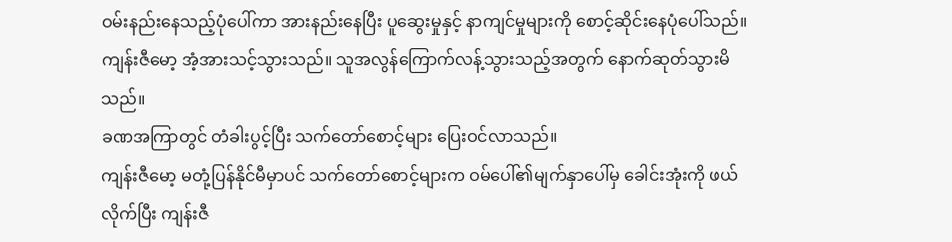ဝမ်းနည်းနေသည့်ပုံပေါ်ကာ အားနည်းနေပြီး ပူဆွေးမှုနှင့် နာကျင်မှုများကို စောင့်ဆိုင်းနေပုံပေါ်သည်။
ကျန်းဇီမော့ အံ့အားသင့်သွားသည်။ သူအလွန်ကြောက်လန့်သွားသည့်အတွက် နောက်ဆုတ်သွားမိသည်။
ခဏအကြာတွင် တံခါးပွင့်ပြီး သက်တော်စောင့်များ ပြေးဝင်လာသည်။
ကျန်းဇီမော့ မတုံ့ပြန်နိုင်မီမှာပင် သက်တော်စောင့်များက ဝမ်ပေါ်၏မျက်နှာပေါ်မှ ခေါင်းအုံးကို ဖယ်လိုက်ပြီး ကျန်းဇီ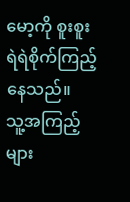မော့ကို စူးစူးရဲရဲစိုက်ကြည့်နေသည်။
သူ့အကြည့်များ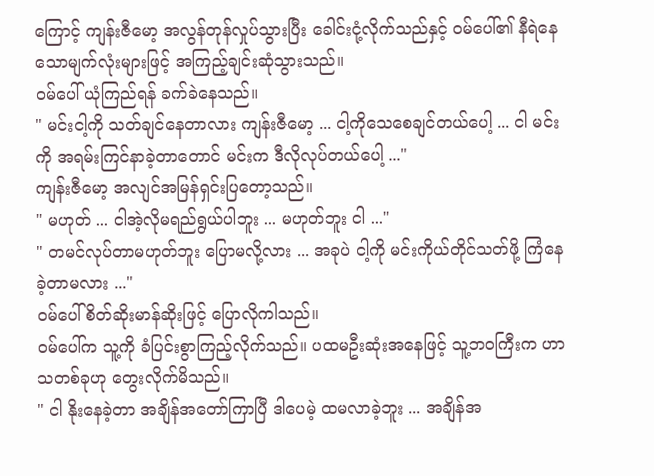ကြောင့် ကျန်းဇီမော့ အလွန်တုန်လှုပ်သွားပြီး ခေါင်းငုံ့လိုက်သည်နှင့် ဝမ်ပေါ်၏ နီရဲနေသောမျက်လုံးများဖြင့် အကြည့်ချင်းဆုံသွားသည်။
ဝမ်ပေါ် ယုံကြည်ရန် ခက်ခဲနေသည်။
" မင်းငါ့ကို သတ်ချင်နေတာလား ကျန်းဇီမော့ ... ငါ့ကိုသေစေချင်တယ်ပေါ့ ... ငါ မင်းကို အရမ်းကြင်နာခဲ့တာတောင် မင်းက ဒီလိုလုပ်တယ်ပေါ့ ..."
ကျန်းဇီမော့ အလျင်အမြန်ရှင်းပြတော့သည်။
" မဟုတ် ... ငါအဲ့လိုမရည်ရွယ်ပါဘူး ... မဟုတ်ဘူး ငါ ..."
" တမင်လုပ်တာမဟုတ်ဘူး ပြောမလို့လား ... အခုပဲ ငါ့ကို မင်းကိုယ်တိုင်သတ်ဖို့ ကြံနေခဲ့တာမလား ..."
ဝမ်ပေါ် စိတ်ဆိုးမာန်ဆိုးဖြင့် ပြောလိုကါသည်။
ဝမ်ပေါ်က သူ့ကို ခံပြင်းစွာကြည့်လိုက်သည်။ ပထမဦးဆုံးအနေဖြင့် သူ့ဘဝကြီးက ဟာသတစ်ခုဟု တွေးလိုက်မိသည်။
" ငါ နိုးနေခဲ့တာ အချိန်အတော်ကြာပြီ ဒါပေမဲ့ ထမလာခဲ့ဘူး ... အချိန်အ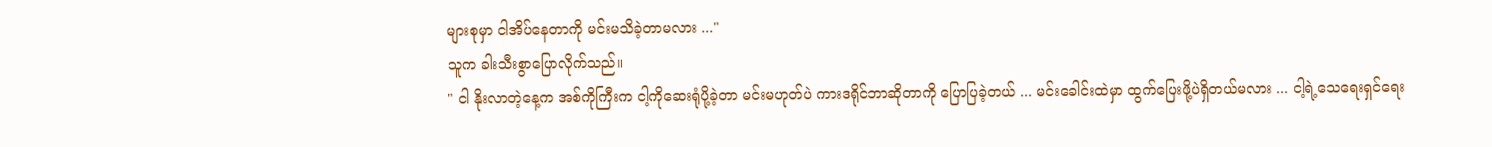များစုမှာ ငါအိပ်နေတာကို မင်းမသိခဲ့တာမလား ..."
သူက ခါးသီးစွာပြောလိုက်သည်။
" ငါ နိုးလာတဲ့နေ့က အစ်ကိုကြီးက ငါ့ကိုဆေးရုံပို့ခဲ့တာ မင်းမဟုတ်ပဲ ကားဒရိုင်ဘာဆိုတာကို ပြောပြခဲ့တယ် ... မင်းခေါင်းထဲမှာ ထွက်ပြေးဖို့ပဲရှိတယ်မလား ... ငါ့ရဲ့သေရေးရှင်ရေး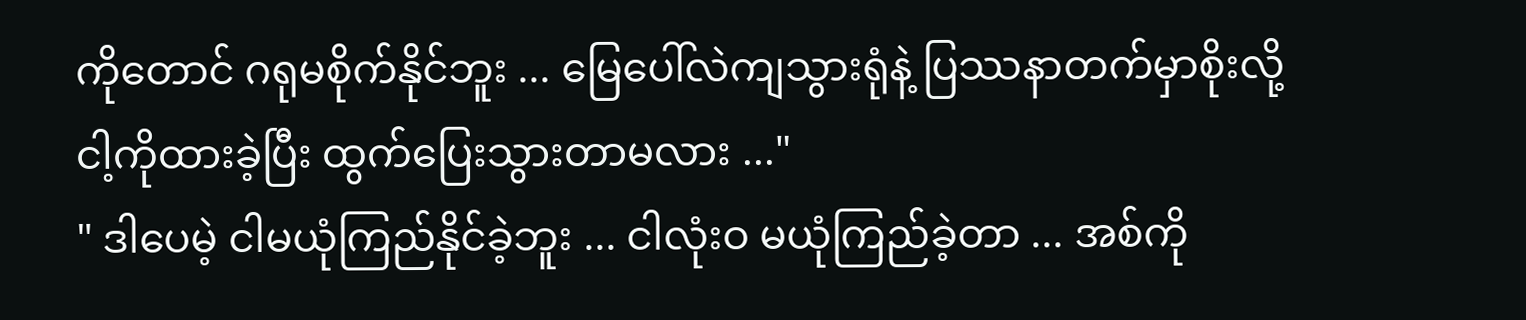ကိုတောင် ဂရုမစိုက်နိုင်ဘူး ... မြေပေါ်လဲကျသွားရုံနဲ့ ပြဿနာတက်မှာစိုးလို့ ငါ့ကိုထားခဲ့ပြီး ထွက်ပြေးသွားတာမလား ..."
" ဒါပေမဲ့ ငါမယုံကြည်နိုင်ခဲ့ဘူး ... ငါလုံးဝ မယုံကြည်ခဲ့တာ ... အစ်ကို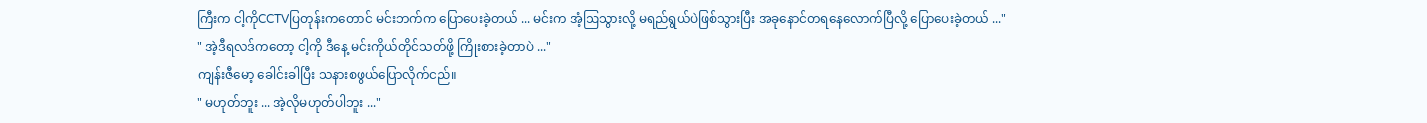ကြီးက ငါ့ကိုCCTVပြတုန်းကတောင် မင်းဘက်က ပြောပေးခဲ့တယ် ... မင်းက အံ့ဩသွားလို့ မရည်ရွယ်ပဲဖြစ်သွားပြီး အခုနောင်တရနေလောက်ပြီလို့ ပြောပေးခဲ့တယ် ..."
" အဲ့ဒီရလဒ်ကတော့ ငါ့ကို ဒီနေ့ မင်းကိုယ်တိုင်သတ်ဖို့ ကြိုးစားခဲ့တာပဲ ..."
ကျန်းဇီမော့ ခေါင်းခါပြီး သနားစဖွယ်ပြောလိုက်ငည်။
" မဟုတ်ဘူး ... အဲ့လိုမဟုတ်ပါဘူး ..."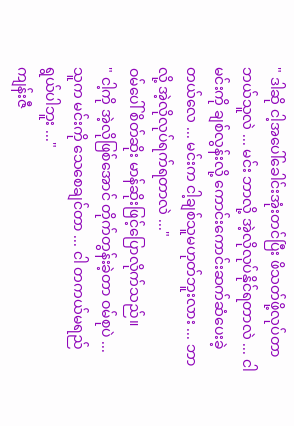" ဒါဆို ငါ့အပေါ်ခေါင်းအုံးတင်ပြီး ဖိသတ်ဖို့လုပ်တာ ဘယ်သူလဲ ... မင်း ဘာလို့ အဲ့လိုလုပ်နိုင်ရတာလဲ ... ငါမင်းကို ချစ်လွန်းလို့ ကောင်းကောင်းဆက်ဆံပေးခဲ့တယ်လေ ... မင်းက ငါ့ချစ်သူမဟုတ်ဘူးလား ... ဘာလို့ အဲ့လိုလုပ်ရက်ရတာလဲ ..."
ဝမ်ပေါ် စိတ်ဆိုး မာန်ဆိုးဖြင့်ပြောလိုက်သည်။
" ငါ့ကို အဲ့လိုဖြစ်အောင် တိုက်တွန်းခဲ့တာ ဝမ်စုပဲ ... သူက မင်းကို သေစေချင်တာ ... ငါ တကယ်မရည်ရွယ်ပါဘူး ..."
ကျန်းဇီ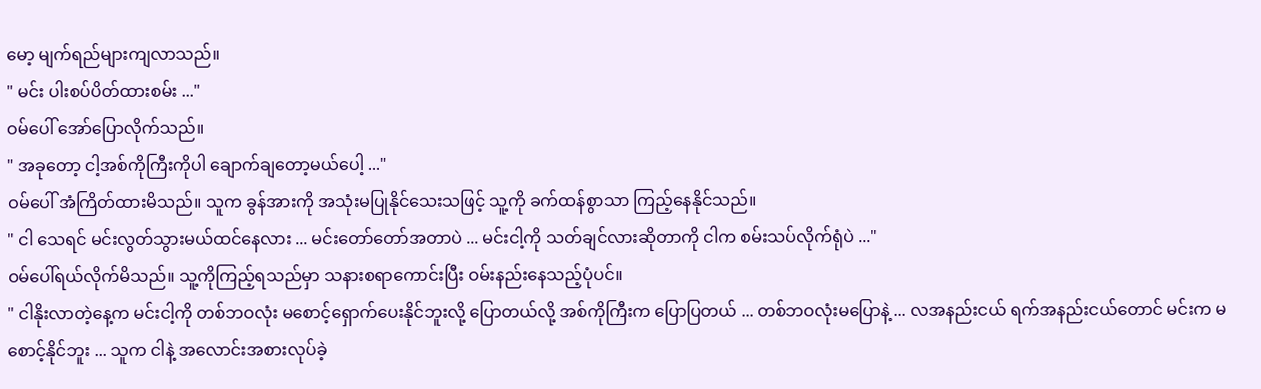မော့ မျက်ရည်များကျလာသည်။
" မင်း ပါးစပ်ပိတ်ထားစမ်း ..."
ဝမ်ပေါ် အော်ပြောလိုက်သည်။
" အခုတော့ ငါ့အစ်ကိုကြီးကိုပါ ချောက်ချတော့မယ်ပေါ့ ..."
ဝမ်ပေါ် အံကြိတ်ထားမိသည်။ သူက ခွန်အားကို အသုံးမပြုနိုင်သေးသဖြင့် သူ့ကို ခက်ထန်စွာသာ ကြည့်နေနိုင်သည်။
" ငါ သေရင် မင်းလွတ်သွားမယ်ထင်နေလား ... မင်းတော်တော်အတာပဲ ... မင်းငါ့ကို သတ်ချင်လားဆိုတာကို ငါက စမ်းသပ်လိုက်ရုံပဲ ..."
ဝမ်ပေါ်ရယ်လိုက်မိသည်။ သူ့ကိုကြည့်ရသည်မှာ သနားစရာကောင်းပြီး ဝမ်းနည်းနေသည့်ပုံပင်။
" ငါနိုးလာတဲ့နေ့က မင်းငါ့ကို တစ်ဘဝလုံး မစောင့်ရှောက်ပေးနိုင်ဘူးလို့ ပြောတယ်လို့ အစ်ကိုကြီးက ပြောပြတယ် ... တစ်ဘဝလုံးမပြောနဲ့ ... လအနည်းငယ် ရက်အနည်းငယ်တောင် မင်းက မစောင့်နိုင်ဘူး ... သူက ငါနဲ့ အလောင်းအစားလုပ်ခဲ့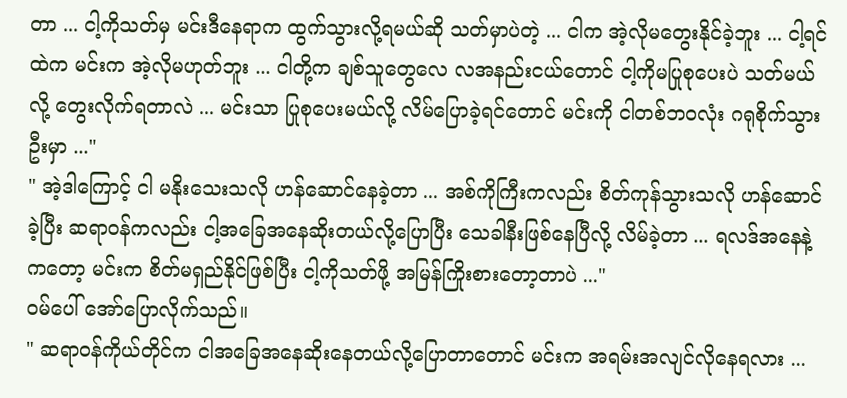တာ ... ငါ့ကိုသတ်မှ မင်းဒီနေရာက ထွက်သွားလို့ရမယ်ဆို သတ်မှာပဲတဲ့ ... ငါက အဲ့လိုမတွေးနိုင်ခဲ့ဘူး ... ငါ့ရင်ထဲက မင်းက အဲ့လိုမဟုတ်ဘူး ... ငါတို့က ချစ်သူတွေလေ လအနည်းငယ်တောင် ငါ့ကိုမပြုစုပေးပဲ သတ်မယ်လို့ တွေးလိုက်ရတာလဲ ... မင်းသာ ပြုစုပေးမယ်လို့ လိမ်ပြောခဲ့ရင်တောင် မင်းကို ငါတစ်ဘဝလုံး ဂရုစိုက်သွားဦးမှာ ..."
" အဲ့ဒါကြောင့် ငါ မနိုးသေးသလို ဟန်ဆောင်နေခဲ့တာ ... အစ်ကိုကြီးကလည်း စိတ်ကုန်သွားသလို ဟန်ဆောင်ခဲ့ပြီး ဆရာဝန်ကလည်း ငါ့အခြေအနေဆိုးတယ်လို့ပြောပြီး သေခါနီးဖြစ်နေပြီလို့ လိမ်ခဲ့တာ ... ရလဒ်အနေနဲ့ကတော့ မင်းက စိတ်မရှည်နိုင်ဖြစ်ပြီး ငါ့ကိုသတ်ဖို့ အမြန်ကြိုးစားတော့တာပဲ ..."
ဝမ်ပေါ် အော်ပြောလိုက်သည်။
" ဆရာဝန်ကိုယ်တိုင်က ငါအခြေအနေဆိုးနေတယ်လို့ပြောတာတောင် မင်းက အရမ်းအလျင်လိုနေရလား ...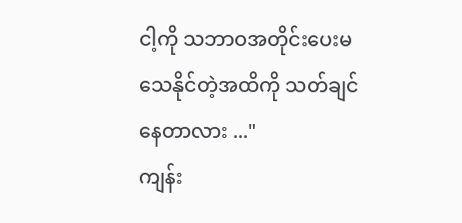ငါ့ကို သဘာဝအတိုင်းပေးမသေနိုင်တဲ့အထိကို သတ်ချင်နေတာလား ..."
ကျန်း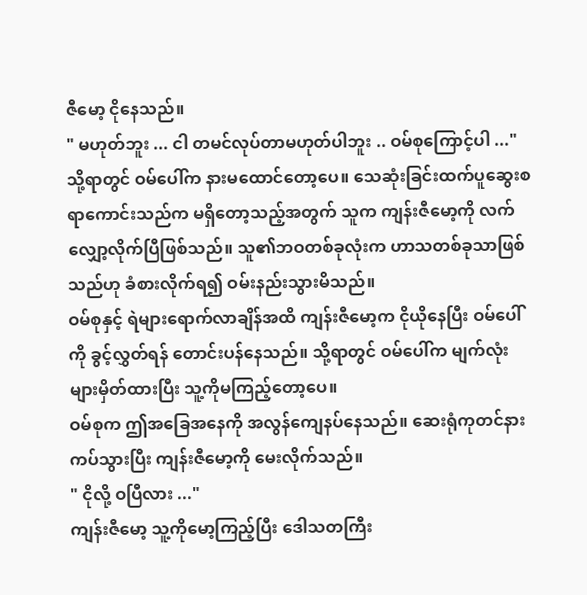ဇီမော့ ငိုနေသည်။
" မဟုတ်ဘူး ... ငါ တမင်လုပ်တာမဟုတ်ပါဘူး .. ဝမ်စုကြောင့်ပါ ..."
သို့ရာတွင် ဝမ်ပေါ်က နားမထောင်တော့ပေ။ သေဆုံးခြင်းထက်ပူဆွေးစရာကောင်းသည်က မရှိတော့သည့်အတွက် သူက ကျန်းဇီမော့ကို လက်လျှော့လိုက်ပြီဖြစ်သည်။ သူ၏ဘဝတစ်ခုလုံးက ဟာသတစ်ခုသာဖြစ်သည်ဟု ခံစားလိုက်ရ၍ ဝမ်းနည်းသွားမိသည်။
ဝမ်စုနှင့် ရဲများရောက်လာချိန်အထိ ကျန်းဇီမော့က ငိုယိုနေပြီး ဝမ်ပေါ်ကို ခွင့်လွှတ်ရန် တောင်းပန်နေသည်။ သို့ရာတွင် ဝမ်ပေါ်က မျက်လုံးများမှိတ်ထားပြီး သူ့ကိုမကြည့်တော့ပေ။
ဝမ်စုက ဤအခြေအနေကို အလွန်ကျေနပ်နေသည်။ ဆေးရုံကုတင်နားကပ်သွားပြီး ကျန်းဇီမော့ကို မေးလိုက်သည်။
" ငိုလို့ ဝပြီလား ..."
ကျန်းဇီမော့ သူ့ကိုမော့ကြည့်ပြီး ဒေါသတကြီး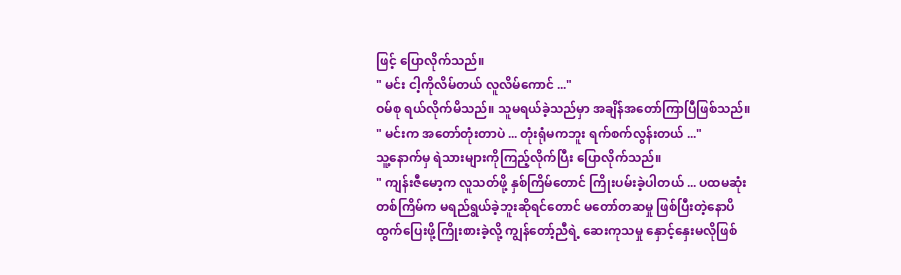ဖြင့် ပြောလိုက်သည်။
" မင်း ငါ့ကိုလိမ်တယ် လူလိမ်ကောင် ..."
ဝမ်စု ရယ်လိုက်မိသည်။ သူမရယ်ခဲ့သည်မှာ အချိန်အတော်ကြာပြီဖြစ်သည်။
" မင်းက အတော်တုံးတာပဲ ... တုံးရုံမကဘူး ရက်စက်လွန်းတယ် ..."
သူ့နောက်မှ ရဲသားများကိုကြည့်လိုက်ပြီး ပြောလိုက်သည်။
" ကျန်းဇီမော့က လူသတ်ဖို့ နှစ်ကြိမ်တောင် ကြိုးပမ်းခဲ့ပါတယ် ... ပထမဆုံးတစ်ကြိမ်က မရည်ရွယ်ခဲ့ဘူးဆိုရင်တောင် မတော်တဆမှု ဖြစ်ပြီးတဲ့နောပိ ထွက်ပြေးဖို့ကြိုးစားခဲ့လို့ ကျွန်တော့်ညီရဲ့ ဆေးကုသမှု နှောင့်နှေးမလိုဖြစ်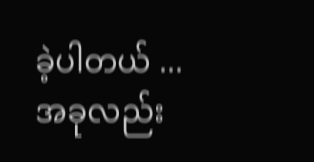ခဲ့ပါတယ် ... အခုလည်း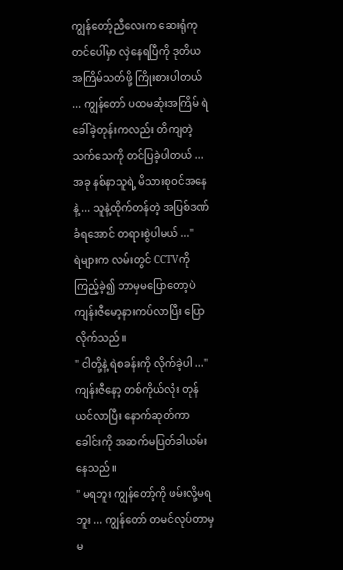ကျွန်တော့်ညီလေးက ဆေးရုံကုတင်ပေါ်မှာ လှဲနေရပြီကို ဒုတိယအကြိမ်သတ်ဖို့ ကြိုးစားပါတယ် ... ကျွန်တော် ပထမဆုံးအကြိမ် ရဲခေါ်ခဲ့တုန်းကလည်း တိကျတဲ့ သက်သေကို တင်ပြခဲ့ပါတယ် ... အခု နစ်နာသူရဲ့ မိသားစုဝင်အနေနဲ့ ... သူနဲ့ထိုက်တန်တဲ့ အပြစ်ဒဏ်ခံရအောင် တရားစွဲပါမယ် ..."
ရဲများက လမ်းတွင် CCTVကိုကြည့်ခဲ့၍ ဘာမှမပြောတော့ပဲ ကျန်းဇီမော့နားကပ်လာပြီး ပြောလိုက်သည်။
" ငါတို့နဲ့ ရဲစခန်းကို လိုက်ခဲ့ပါ ..."
ကျန်းဇီနော့ တစ်ကိုယ်လုံး တုန်ယင်လာပြီး နောက်ဆုတ်ကာ ခေါင်းကို အဆက်မပြတ်ခါယမ်းနေသည်။
" မရဘူး ကျွန်တော့်ကို ဖမ်းလို့မရဘူး ... ကျွန်တော် တမင်လုပ်တာမှ မ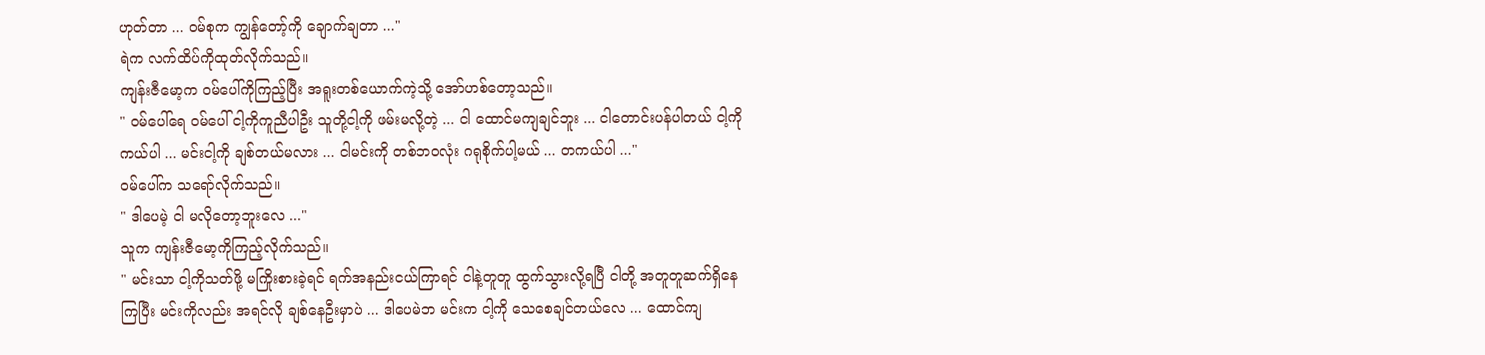ဟုတ်တာ ... ဝမ်စုက ကျွန်တော့်ကို ချောက်ချတာ ..."
ရဲက လက်ထိပ်ကိုထုတ်လိုက်သည်။
ကျန်းဇီမော့က ဝမ်ပေါ်ကိုကြည့်ပြီး အရူးတစ်ယောက်ကဲ့သို့ အော်ဟစ်တော့သည်။
" ဝမ်ပေါ်ရေ ဝမ်ပေါ် ငါ့ကိုကူညီပါဦး သူတို့ငါ့ကို ဖမ်းမလို့တဲ့ ... ငါ ထောင်မကျချင်ဘူး ... ငါတောင်းပန်ပါတယ် ငါ့ကိုကယ်ပါ ... မင်းငါ့ကို ချစ်တယ်မလား ... ငါမင်းကို တစ်ဘဝလုံး ဂရုစိုက်ပါ့မယ် ... တကယ်ပါ ..."
ဝမ်ပေါ်က သရော်လိုက်သည်။
" ဒါပေမဲ့ ငါ မလိုတော့ဘူးလေ ..."
သူက ကျန်းဇီမော့ကိုကြည့်လိုက်သည်။
" မင်းသာ ငါ့ကိုသတ်ဖို့ မကြိုးစားခဲ့ရင် ရက်အနည်းငယ်ကြာရင် ငါနဲ့တူတူ ထွက်သွားလို့ရပြီ ငါတို့ အတူတူဆက်ရှိနေကြပြီး မင်းကိုလည်း အရင်လို ချစ်နေဦးမှာပဲ ... ဒါပေမဲဘ မင်းက ငါ့ကို သေစေချင်တယ်လေ ... ထောင်ကျ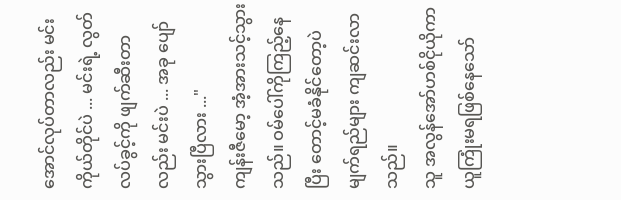အောင်လုပ်တာလည်း မင်းကိုယ်တိုင်ပဲ ... မင်းရဲ့ လွတ်လပ်ခွင့်ကို ဖျက်ဆီးတာလည်း မင်းပဲ ... အခု ပျော်သွားပြီလား ..."
ကျန်းဇီမော့ အံ့အားသင့်သွားသည်။ ဝမ်ပေါ်ကိုကြည့်နေပြီး တောင့်မခံနိုင်တော့ပဲ မျက်ရည်များ ကျဆင်းလာသည်။
သူ အလွန်အော်ဟစ်ငိုယိုကာ ယူကြုံးမရဖြစ်နေသော်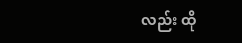လည်း ထို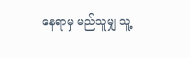နေရာမှ မည်သူမျှ သူ့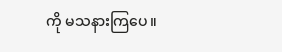ကို မသနားကြပေ။